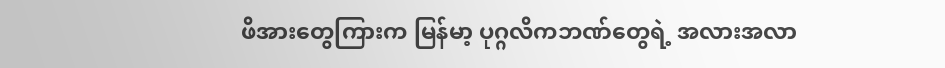ဖိအားတွေကြားက မြန်မာ့ ပုဂ္ဂလိကဘဏ်တွေရဲ့ အလားအလာ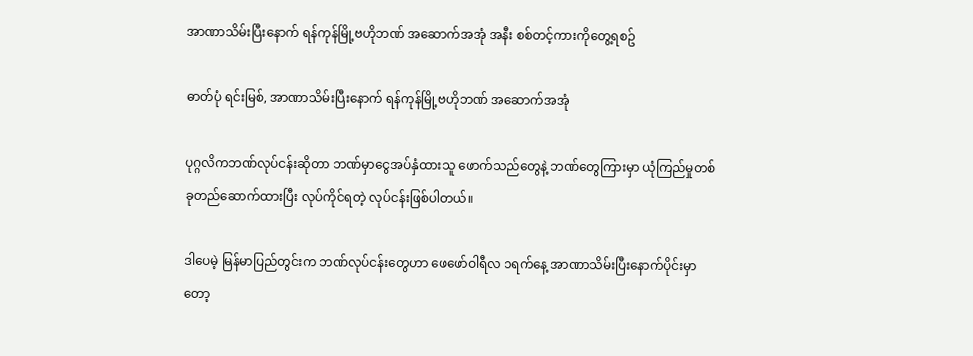အာဏာသိမ်းပြီးနောက် ရန်ကုန်မြို့ဗဟိုဘဏ် အဆောက်အအုံ အနီး စစ်တင့်ကားကိုတွေ့ရစဥ်

ဓာတ်ပုံ ရင်းမြစ်, အာဏာသိမ်းပြီးနောက် ရန်ကုန်မြို့ဗဟိုဘဏ် အဆောက်အအုံ

ပုဂ္ဂလိကဘဏ်လုပ်ငန်းဆိုတာ ဘဏ်မှာငွေအပ်နှံထားသူ ဖောက်သည်တွေနဲ့ ဘဏ်‌တွေကြားမှာ ယုံကြည်မှုတစ်ခုတည်ဆောက်ထားပြီး လုပ်ကိုင်ရတဲ့ လုပ်ငန်းဖြစ်ပါတယ်။

ဒါပေမဲ့ မြန်မာပြည်တွင်းက ဘဏ်လုပ်ငန်းတွေဟာ ဖေဖော်ဝါရီလ ၁ရက်နေ့ အာဏာသိမ်းပြီးနောက်ပိုင်းမှာတော့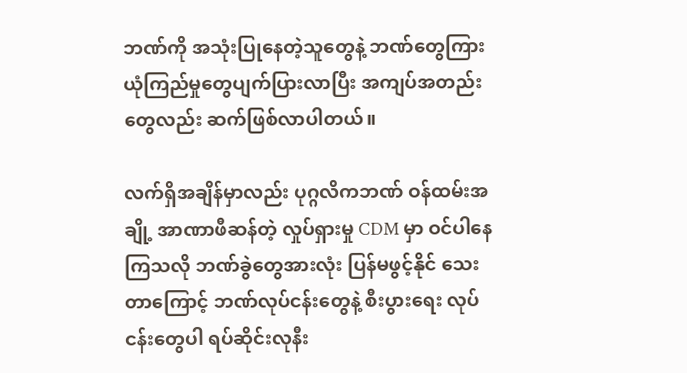ဘဏ်ကို အသုံးပြုနေတဲ့သူတွေနဲ့ ဘဏ်တွေကြား ယုံကြည်မှုတွေပျက်ပြားလာပြီး အကျပ်အတည်းတွေလည်း ဆက်ဖြစ်လာပါတယ်။

လက်ရှိအချိန်မှာလည်း ပုဂ္ဂလိကဘဏ် ဝန်ထမ်းအချို့ အာဏာဖီဆန်တဲ့ လှုပ်ရှားမှု CDM မှာ ဝင်ပါနေကြသလို ဘဏ်ခွဲတွေအားလုံး ပြန်မဖွင့်နိုင် သေးတာကြောင့် ဘဏ်လုပ်ငန်းတွေနဲ့ စီးပွားရေး လုပ်ငန်းတွေပါ ရပ်ဆိုင်းလုနီး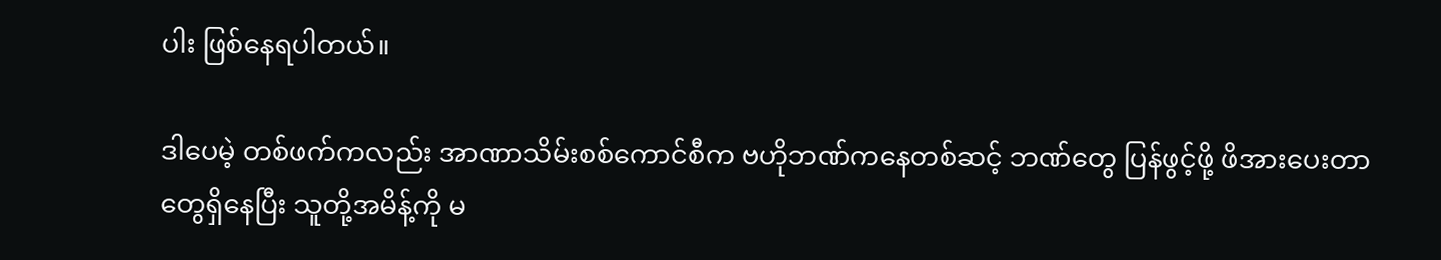ပါး ဖြစ်နေရပါတယ်။

ဒါပေမဲ့ တစ်ဖက်ကလည်း အာဏာသိမ်းစစ်ကောင်စီက ဗဟိုဘဏ်ကနေတစ်ဆင့် ဘဏ်တွေ ပြန်ဖွင့်ဖို့ ဖိအားပေးတာတွေရှိနေပြီး သူတို့အမိန့်ကို မ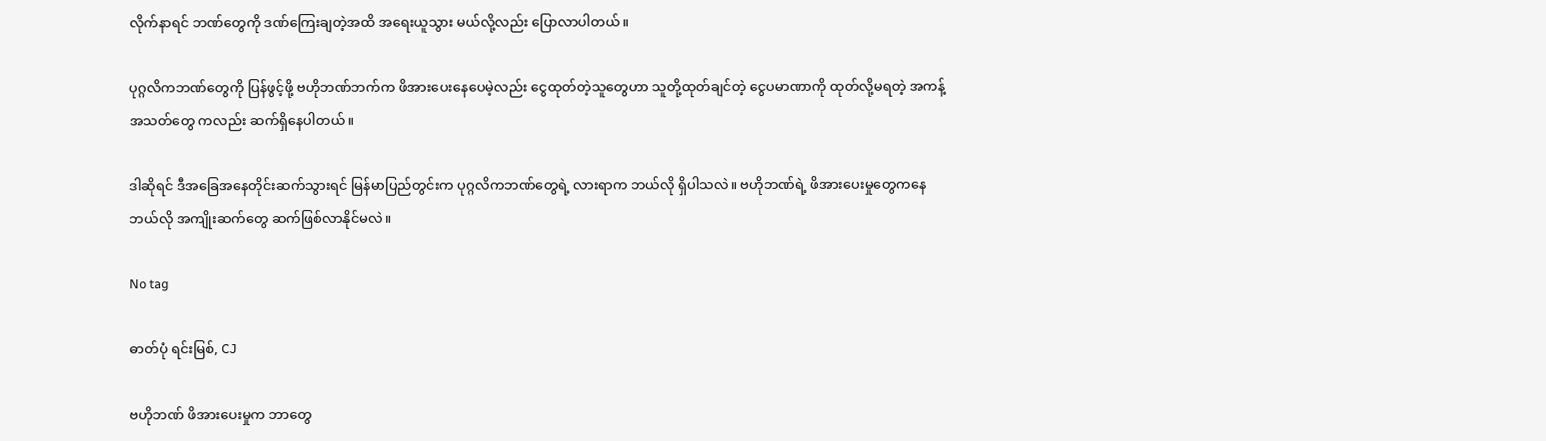လိုက်နာရင် ဘဏ်တွေကို ဒဏ်ကြေးချတဲ့အထိ အရေးယူသွား မယ်လို့လည်း ပြောလာပါတယ်။

ပုဂ္ဂလိကဘဏ်တွေကို ပြန်ဖွင့်ဖို့ ဗဟိုဘဏ်ဘက်က ဖိအားပေးနေပေမဲ့လည်း ငွေထုတ်တဲ့သူတွေဟာ သူတို့ထုတ်ချင်တဲ့ ငွေပမာဏာကို ထုတ်လို့မရတဲ့ အကန့်အသတ်တွေ ကလည်း ဆက်ရှိနေပါတယ်။

ဒါဆိုရင် ဒီအခြေအနေတိုင်းဆက်သွားရင် မြန်မာပြည်တွင်းက ပုဂ္ဂလိကဘဏ်တွေရဲ့ လားရာက ဘယ်လို ရှိပါသလဲ။ ဗဟိုဘဏ်ရဲ့ ဖိအားပေးမှုတွေကနေ ဘယ်လို အကျိုးဆက်တွေ ဆက်ဖြစ်လာနိုင်မလဲ။

No tag

ဓာတ်ပုံ ရင်းမြစ်, CJ

ဗဟိုဘဏ် ဖိအားပေးမှုက ဘာတွေ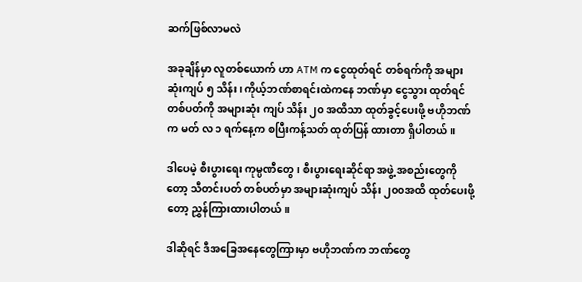ဆက်ဖြစ်လာမလဲ

အခုချိန်မှာ လူတစ်ယောက် ဟာ ATM က ငွေထုတ်ရင် တစ်ရက်ကို အများဆုံးကျပ် ၅ သိန်း၊ ကိုယ့်ဘဏ်စာရင်းထဲကနေ ဘဏ်မှာ ငွေသွား ထုတ်ရင် တစ်ပတ်ကို အများဆုံး ကျပ် သိန်း ၂၀ အထိသာ ထုတ်ခွင့်ပေးဖို့ ဗဟိုဘဏ်က မတ် လ ၁ ရက်နေ့က စပြီးကန့်သတ် ထုတ်ပြန် ထားတာ ရှိပါတယ်။

ဒါပေမဲ့ စီးပွားရေး ကုမ္ပဏီတွေ၊ စီးပွားရေးဆိုင်ရာ အဖွဲ့ အစည်းတွေကို တော့ သီတင်းပတ် တစ်ပတ်မှာ အများဆုံးကျပ် သိန်း ၂၀၀အထိ ထုတ်ပေးဖို့တော့ ညွှန်ကြားထားပါတယ်။

ဒါဆိုရင် ဒီအခြေအနေတွေကြားမှာ ဗဟိုဘဏ်က ဘဏ်တွေ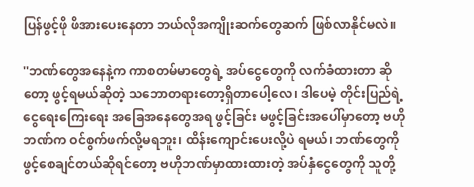ပြန်ဖွင့်ဖို ဖိအားပေးနေတာ ဘယ်လိုအကျိုးဆက်တွေဆက် ဖြစ်လာနိုင်မလဲ။

''ဘဏ်တွေအနေနဲ့က ကာစတမ်မာတွေရဲ့ အပ်ငွေတွေကို လက်ခံထားတာ ဆိုတော့ ဖွင့်ရမယ်ဆိုတဲ့ သဘောတရားတော့ရှိတာပေါ့လေ၊ ဒါပေမဲ့ တိုင်းပြည်ရဲ့ ငွေရေးကြေးရေး အခြေအနေတွေအရ ဖွင့်ခြင်း မဖွင့်ခြင်းအပေါ်မှာတော့ ဗဟိုဘဏ်က ဝင်စွက်ဖက်လို့မရဘူး၊ ထိန်းကျောင်းပေးလို့ပဲ ရမယ်၊ ဘဏ်တွေကို ဖွင့်စေချင်တယ်ဆိုရင်တော့ ဗဟိုဘဏ်မှာထားထားတဲ့ အပ်နှံငွေတွေကို သူတို့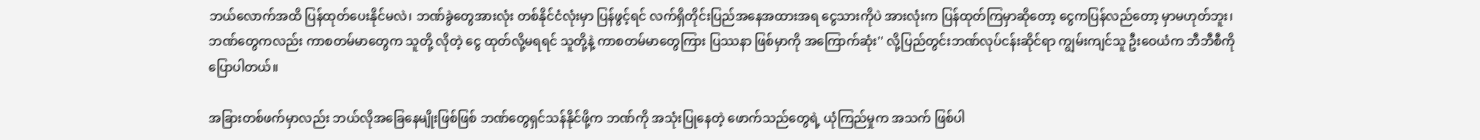ဘယ်လောက်အထိ ပြန်ထုတ်ပေးနိုင်မလဲ၊ ဘဏ်ခွဲတွေအားလုံး တစ်နိုင်ငံလုံးမှာ ပြန်ဖွင့်ရင် လက်ရှိတိုင်းပြည်အနေအထားအရ ငွေသားကိုပဲ အားလုံးက ပြန်ထုတ်ကြမှာဆိုတော့ ငွေကပြန်လည်တော့ မှာမဟုတ်ဘူး၊ဘဏ်တွေကလည်း ကာစတမ်မာတွေက သူတို့ လိုတဲ့ ငွေ ထုတ်လို့မရရင် သူတို့နဲ့ ကာစတမ်မာတွေကြား ပြဿနာ ဖြစ်မှာကို အကြောက်ဆုံး'' လို့ပြည်တွင်းဘဏ်လုပ်ငန်းဆိုင်ရာ ကျွမ်းကျင်သူ ဦးဝေယံက ဘီဘီစီကို ပြောပါတယ်။

အခြားတစ်ဖက်မှာလည်း ဘယ်လိုအခြေနေမျိုးဖြစ်ဖြစ် ဘဏ်တွေရှင်သန်နိုင်ဖို့က ဘဏ်ကို အသုံးပြုနေတဲ့ ဖောက်သည်တွေရဲ့ ယုံကြည်မှုက အသက် ဖြစ်ပါ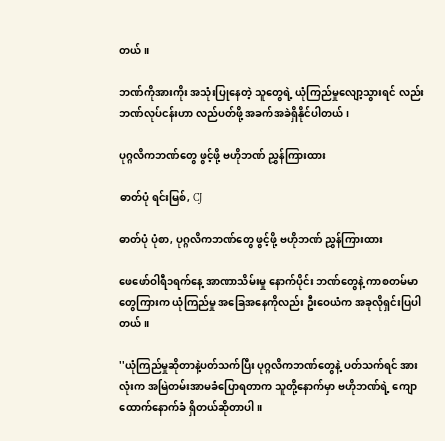တယ်။

ဘဏ်ကိုအားကိုး အသုံးပြုနေတဲ့ သူတွေရဲ့ ယုံကြည်မှုလျော့သွားရင် လည်း ဘဏ်လုပ်ငန်းဟာ လည်ပတ်ဖို့ အခက်အခဲရှိနိုင်ပါတယ်၊

ပုဂ္ဂလိကဘဏ်တွေ ဖွင့်ဖို့ ဗဟိုဘဏ် ညွှန်ကြားထား

ဓာတ်ပုံ ရင်းမြစ်, CJ

ဓာတ်ပုံ ပုံစာ, ပုဂ္ဂလိကဘဏ်တွေ ဖွင့်ဖို့ ဗဟိုဘဏ် ညွှန်ကြားထား

ဖေဖော်ဝါရီ၁ရက်နေ့ အာဏာသိမ်းမှု နောက်ပိုင်း ဘဏ်တွေနဲ့ ကာစတမ်မာတွေကြားက ယုံကြည်မှု အခြေအနေကိုလည်း ဦးဝေယံက အခုလိုရှင်းပြပါတယ်။

''ယုံကြည်မှုဆိုတာနဲ့ပတ်သက်ပြီး ပုဂ္ဂလိကဘဏ်တွေနဲ့ ပတ်သက်ရင် အားလုံးက အမြဲတမ်းအာမခံပြောရတာက သူတို့နောက်မှာ ဗဟိုဘဏ်ရဲ့ ကျောထောက်နောက်ခံ ရှိတယ်ဆိုတာပါ။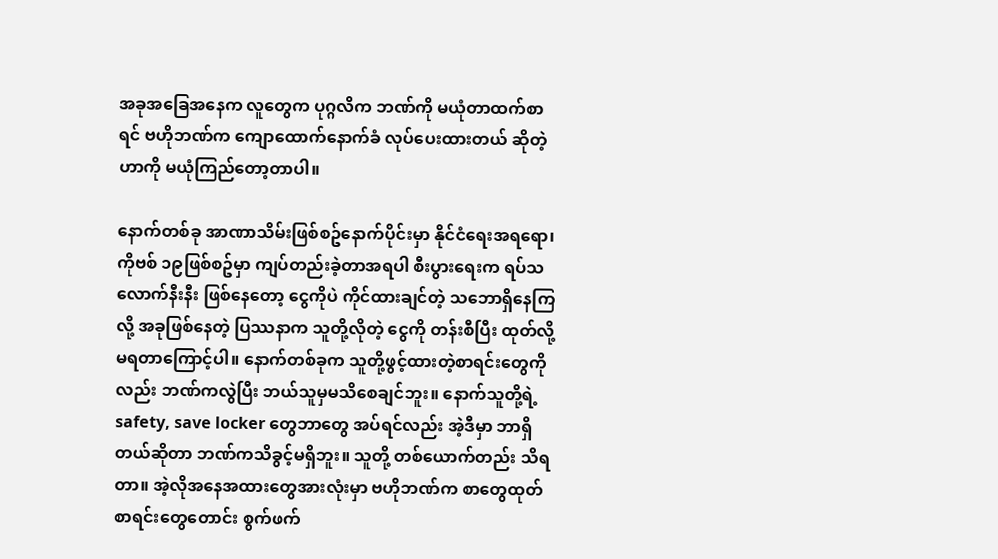အခုအခြေအနေက လူတွေက ပုဂ္ဂလိက ဘဏ်ကို မယုံတာထက်စာရင် ဗဟိုဘဏ်က ကျောထောက်နောက်ခံ လုပ်ပေးထားတယ် ဆိုတဲ့ ဟာကို မယုံကြည်တော့တာပါ။

နောက်တစ်ခု အာဏာသိမ်းဖြစ်စဥ်နောက်ပိုင်းမှာ နိုင်ငံရေးအရရော၊ ကိုဗစ် ၁၉ဖြစ်စဥ်မှာ ကျပ်တည်းခဲ့တာအရပါ စီးပွားရေးက ရပ်သလောက်နီးနီး ဖြစ်နေတော့ ငွေကိုပဲ ကိုင်ထားချင်တဲ့ သဘောရှိနေကြလို့ အခုဖြစ်နေတဲ့ ပြဿနာက သူတို့လိုတဲ့ ငွေကို တန်းစီပြီး ထုတ်လို့မရတာကြောင့်ပါ။ နောက်တစ်ခုက သူတို့ဖွင့်ထားတဲ့စာရင်းတွေကိုလည်း ဘဏ်ကလွဲပြီး ဘယ်သူမှမသိစေချင်ဘူး။ နောက်သူတို့ရဲ့ safety, save locker တွေဘာတွေ အပ်ရင်လည်း အဲ့ဒီမှာ ဘာရှိတယ်ဆိုတာ ဘဏ်ကသိခွင့်မရှိဘူး။ သူတို့ တစ်ယောက်တည်း သိရတာ။ အဲ့လိုအနေအထားတွေအားလုံးမှာ ဗဟိုဘဏ်က စာတွေထုတ် စာရင်းတွေတောင်း စွက်ဖက်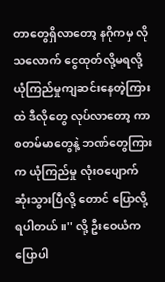တာတွေရှိလာတော့ နဂိုကမှ လိုသလောက် ငွေထုတ်လို့မရလို့ ယုံကြည်မှုကျဆင်းနေတဲ့ကြားထဲ ဒီလိုတွေ လုပ်လာတော့ ကာစတမ်မာတွေနဲ့ ဘဏ်တွေကြားက ယုံကြည်မှု လုံးဝပျောက်ဆုံးသွားပြီလို့ တောင် ပြောလို့ရပါတယ်။'' လို့ ဦးဝေယံကပြောပါ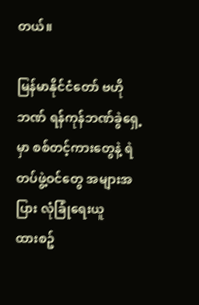တယ်။

မြန်မာနိုင်ငံတော် ဗဟိုဘဏ် ရန်ကုန်ဘဏ်ခွဲရှေ့မှာ စစ်တင့်ကားတွေနဲ့ ရဲတပ်ဖွဲ့ဝင်တွေ အများအပြား လုံခြုံရေးယူထား‌စဥ်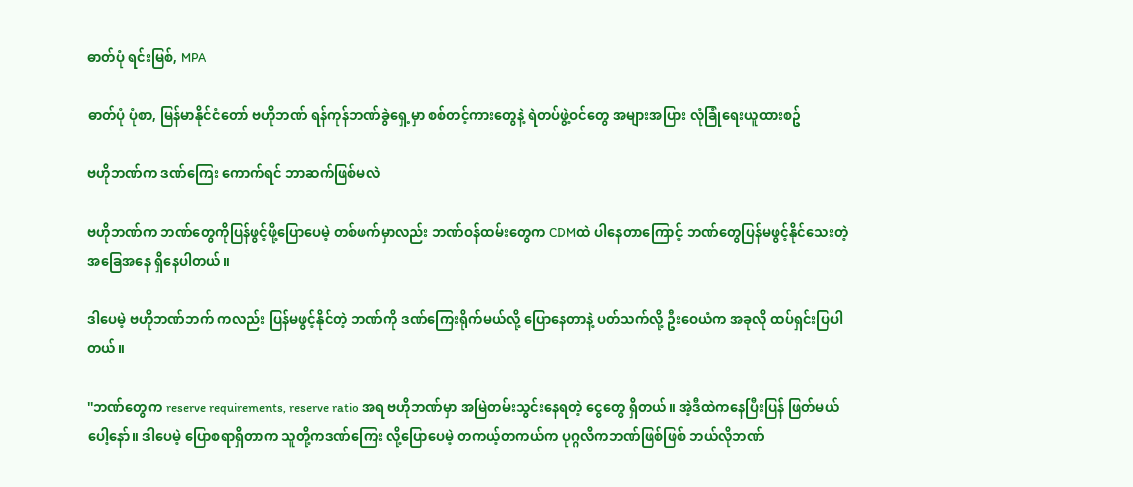ဓာတ်ပုံ ရင်းမြစ်, MPA

ဓာတ်ပုံ ပုံစာ, မြန်မာနိုင်ငံတော် ဗဟိုဘဏ် ရန်ကုန်ဘဏ်ခွဲရှေ့မှာ စစ်တင့်ကားတွေနဲ့ ရဲတပ်ဖွဲ့ဝင်တွေ အများအပြား လုံခြုံရေးယူထား‌စဥ်

ဗဟိုဘဏ်က ဒဏ်ကြေး ကောက်ရင် ဘာဆက်ဖြစ်မလဲ

ဗဟိုဘဏ်က ဘဏ်တွေကိုပြန်ဖွင့်ဖို့ပြောပေမဲ့ တစ်ဖက်မှာလည်း ဘဏ်ဝန်ထမ်းတွေက CDMထဲ ပါနေတာကြောင့် ဘဏ်တွေပြန်မဖွင့်နိုင်သေးတဲ့ အခြေအနေ ရှိနေပါတယ်။

ဒါပေမဲ့ ဗဟိုဘဏ်ဘက် ကလည်း ပြန်မဖွင့်နိုင်တဲ့ ဘဏ်ကို ဒဏ်ကြေးရိုက်မယ်လို့ ပြောနေတာနဲ့ ပတ်သက်လို့ ဦးဝေယံက အခုလို ထပ်ရှင်းပြပါတယ်။

''ဘဏ်တွေက reserve requirements, reserve ratio အရ ဗဟိုဘဏ်မှာ အမြဲတမ်းသွင်းနေရတဲ့ ငွေတွေ ရှိတယ်။ အဲ့ဒီထဲကနေပြီးပြန် ဖြတ်မယ်ပေါ့နော်။ ဒါပေမဲ့ ပြောစရာရှိတာက သူတို့ကဒဏ်ကြေး လို့ပြောပေမဲ့ တကယ့်တကယ်က ပုဂ္ဂလိကဘဏ်ဖြစ်ဖြစ် ဘယ်လိုဘဏ်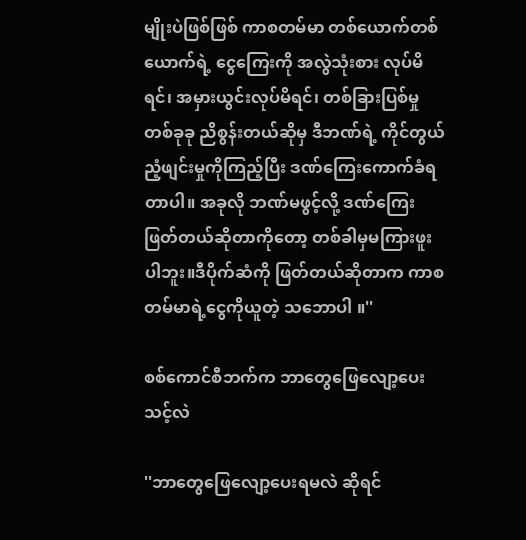မျိုးပဲဖြစ်ဖြစ် ကာစတမ်မာ တစ်ယောက်တစ်ယောက်ရဲ့ ငွေကြေးကို အလွဲသုံးစား လုပ်မိရင်၊ အမှားယွင်းလုပ်မိရင်၊ တစ်ခြားပြစ်မှုတစ်ခုခု ညိစွန်းတယ်ဆိုမှ ဒီဘဏ်ရဲ့ ကိုင်တွယ်ညံ့ဖျင်းမှုကိုကြည့်ပြီး ဒဏ်ကြေးကောက်ခံရတာပါ။ အခုလို ဘဏ်မဖွင့်လို့ ဒဏ်ကြေးဖြတ်တယ်ဆိုတာကိုတော့ တစ်ခါမှမကြားဖူးပါဘူး။ဒီပိုက်ဆံကို ဖြတ်တယ်ဆိုတာက ကာစတမ်မာရဲ့ငွေကိုယူတဲ့ သဘောပါ ။''

စစ်ကောင်စီဘက်က ဘာတွေဖြေလျော့ပေးသင့်လဲ

''ဘာတွေဖြေလျော့ပေးရမလဲ ဆိုရင်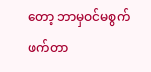တော့ ဘာမှဝင်မစွက်ဖက်တာ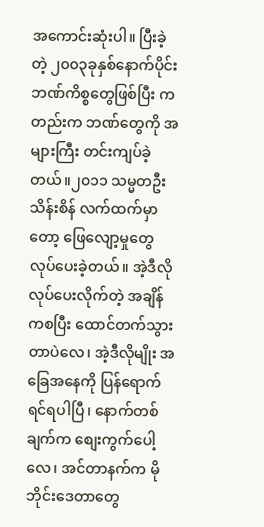အကောင်းဆုံးပါ။ ပြီးခဲ့တဲ့ ၂၀၀၃ခုနှစ်နောက်ပိုင်း ဘဏ်ကိစ္စတွေဖြစ်ပြီး ကတည်းက ဘဏ်တွေကို အများကြီး တင်းကျပ်ခဲ့တယ်။၂၀၁၁ သမ္မတဦးသိန်းစိန် လက်ထက်မှာတော့ ဖြေလျော့မှုတွေ လုပ်ပေးခဲ့တယ်။ အဲ့ဒီလိုလုပ်ပေးလိုက်တဲ့ အချိန်ကစပြီး ထောင်တက်သွားတာပဲလေ၊ အဲ့ဒီလိုမျိုး အခြေအနေကို ပြန်ရောက်ရင်ရပါပြီ၊ နောက်တစ်ချက်က စျေးကွက်ပေါ့လေ၊ အင်တာနက်က မိုဘိုင်းဒေတာတွေ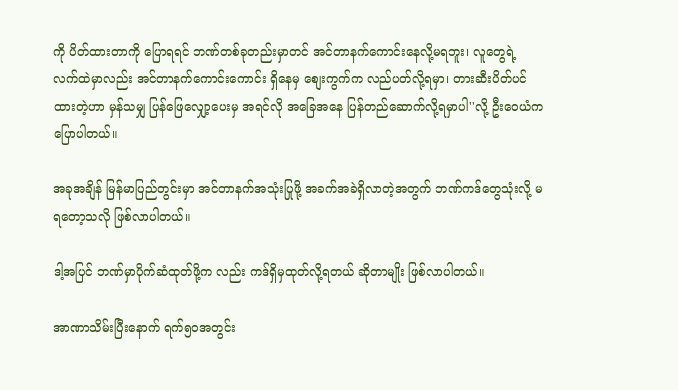ကို ပိတ်ထားတာကို ပြောရရင် ဘဏ်တစ်ခုတည်းမှာတင် အင်တာနက်ကောင်းနေလို့မရဘူး၊ လူတွေရဲ့ လက်ထဲမှာလည်း အင်တာနက်ကောင်းကောင်း ရှိနေမှ စျေးကွက်က လည်ပတ်လို့ရမှာ၊ တားဆီးပိတ်ပင်ထားတဲ့ဟာ မှန်သမျှ ပြန်ဖြေလျှော့ပေးမှ အရင်လို အခြေအနေ ပြန်တည်ဆောက်လို့ရမှာပါ''လို့ ဦးဝေယံကပြောပါတယ်။

အခုအချိန် မြန်မာပြည်တွင်းမှာ အင်တာနက်အသုံးပြုဖို့ အခက်အခဲရှိလာတဲ့အတွက် ဘဏ်ကဒ်တွေသုံးလို့ မရတော့သလို ဖြစ်လာပါတယ်။

ဒါ့အပြင် ဘဏ်မှာပိုက်ဆံထုတ်ဖို့က လည်း ကဒ်ရှိမှထုတ်လို့ရတယ် ဆိုတာမျိုး ဖြစ်လာပါတယ်။

အာဏာသိမ်းပြီးနောက် ရက်၅၀အတွင်း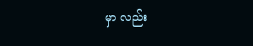မှာ လည်း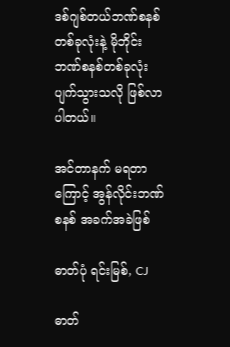ဒစ်ဂျစ်တယ်ဘဏ်စနစ်တစ်ခုလုံးနဲ့ မိုဘိုင်း ဘဏ်စနစ်တစ်ခုလုံး ပျက်သွားသလို ဖြစ်လာပါတယ်။

အင်တာနက် မရတာကြောင့် အွန်လိုင်းဘဏ်စနစ် အခက်အခဲဖြစ်

ဓာတ်ပုံ ရင်းမြစ်, CJ

ဓာတ်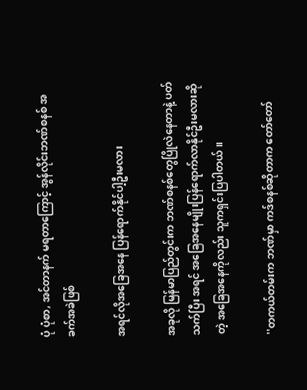ပုံ ပုံစာ, အင်တာနက် မရတာကြောင့် အွန်လိုင်းဘဏ်စနစ် အခက်အခဲဖြစ်

အရင်လိုအခြေအနေ ပြန်ရောက်နိုင်ပါ့ဦးမလား

အခုလို မြန်မာပြည်တွင်းက ဘဏ်စနစ်တွေပြိုလဲနေတာနဲ့ ပတ်သက်ပြီး အရင် အခြေအနေမျိုးပြန်ရောက်လာနိုင်ဦးမလားဆိုတဲ့ အခြေအနေကိုလည်း သူကရှင်းပြပါတယ်။

''တကယ်တမ်းက ဘဏ်မှာ ကဒ်စနစ်ဆိုတာက တော်တော်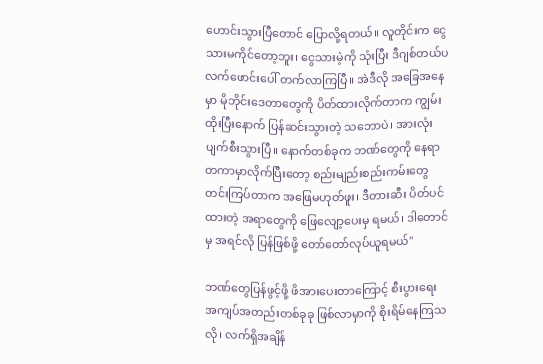ဟောင်းသွားပြီတောင် ပြောလို့ရတယ်။ လူတိုင်းက ငွေသားမကိုင်တော့ဘူး၊ ငွေသားမဲ့ကို သုံးပြီး ဒီဂျစ်တယ်ပလက်ဖောင်းပေါ် တက်လာကြပြီ။ အဲဒီလို အခြေအနေမှာ မိုဘိုင်းဒေတာတွေကို ပိတ်ထားလိုက်တာက ကျွမ်းထိုးပြီးနောက် ပြန်ဆင်းသွားတဲ့ သဘောပဲ၊ အားလုံးပျက်စီးသွားပြီ။ နောက်တစ်ခုက ဘဏ်တွေကို နေရာတကာမှာလိုက်ပြီးတော့ စည်းမျည်းစည်းကမ်းတွေ တင်းကြပ်တာက အဖြေမဟုတ်ဖူး၊ ဒီတားဆီး ပိတ်ပင်ထားတဲ့ အရာတွေကို ဖြေလျော့ပေးမှ ရမယ်၊ ဒါတောင်မှ အရင်လို ပြန်ဖြစ်ဖို့ တော်တော်လုပ်ယူရမယ်''

ဘဏ်တွေပြန်ဖွင့်ဖို့ ဖိအားပေးတာကြောင့် စီးပွားရေး အကျပ်အတည်းတစ်ခုခု ဖြစ်လာမှာကို စိုးရိမ်နေကြသလို၊ လက်ရှိအချိန်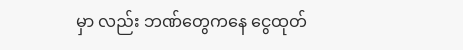မှာ လည်း ဘဏ်တွေကနေ ငွေထုတ်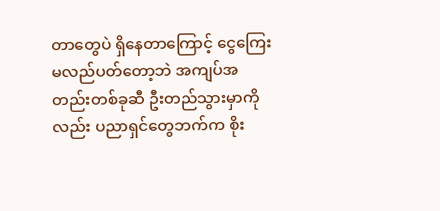တာတွေပဲ ရှိနေတာကြောင့် ငွေကြေးမလည်ပတ်တော့ဘဲ အကျပ်အတည်းတစ်ခုဆီ ဦးတည်သွားမှာကိုလည်း ပညာရှင်တွေဘက်က စိုး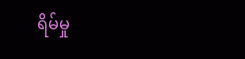ရိမ်မှု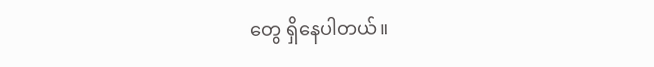တွေ ရှိနေပါတယ်။